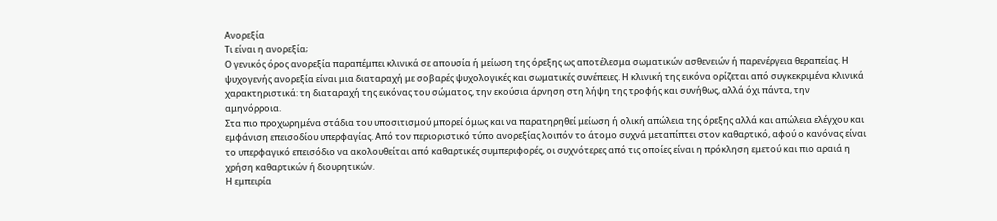Ανορεξία
Τι είναι η ανορεξία;
Ο γενικός όρος ανορεξία παραπέμπει κλινικά σε απουσία ή μείωση της όρεξης ως αποτέλεσμα σωματικών ασθενειών ή παρενέργεια θεραπείας. Η ψυχογενής ανορεξία είναι μια διαταραχή με σοβαρές ψυχολογικές και σωματικές συνέπειες. Η κλινική της εικόνα ορίζεται από συγκεκριμένα κλινικά χαρακτηριστικά: τη διαταραχή της εικόνας του σώματος, την εκούσια άρνηση στη λήψη της τροφής και συνήθως, αλλά όχι πάντα, την αμηνόρροια.
Στα πιο προχωρημένα στάδια του υποσιτισμού μπορεί όμως και να παρατηρηθεί μείωση ή ολική απώλεια της όρεξης αλλά και απώλεια ελέγχου και εμφάνιση επεισοδίου υπερφαγίας. Από τον περιοριστικό τύπο ανορεξίας λοιπόν το άτομο συχνά μεταπίπτει στον καθαρτικό, αφού ο κανόνας είναι το υπερφαγικό επεισόδιο να ακολουθείται από καθαρτικές συμπεριφορές, οι συχνότερες από τις οποίες είναι η πρόκληση εμετού και πιο αραιά η χρήση καθαρτικών ή διουρητικών.
Η εμπειρία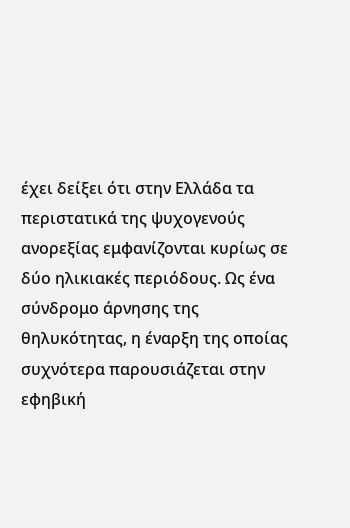έχει δείξει ότι στην Ελλάδα τα περιστατικά της ψυχογενούς ανορεξίας εμφανίζονται κυρίως σε δύο ηλικιακές περιόδους. Ως ένα σύνδρομο άρνησης της θηλυκότητας, η έναρξη της οποίας συχνότερα παρουσιάζεται στην εφηβική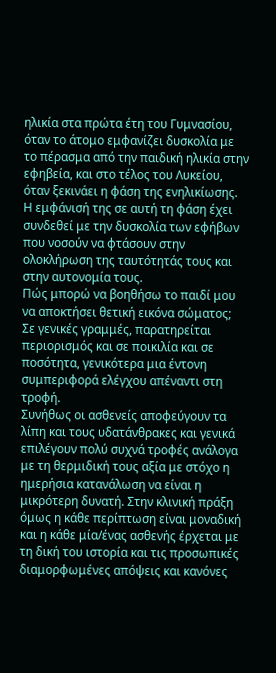ηλικία στα πρώτα έτη του Γυμνασίου, όταν το άτομο εμφανίζει δυσκολία με το πέρασμα από την παιδική ηλικία στην εφηβεία, και στο τέλος του Λυκείου, όταν ξεκινάει η φάση της ενηλικίωσης. Η εμφάνισή της σε αυτή τη φάση έχει συνδεθεί με την δυσκολία των εφήβων που νοσούν να φτάσουν στην ολοκλήρωση της ταυτότητάς τους και στην αυτονομία τους.
Πώς μπορώ να βοηθήσω το παιδί μου να αποκτήσει θετική εικόνα σώματος;
Σε γενικές γραμμές, παρατηρείται περιορισμός και σε ποικιλία και σε ποσότητα, γενικότερα μια έντονη συμπεριφορά ελέγχου απέναντι στη τροφή.
Συνήθως οι ασθενείς αποφεύγουν τα λίπη και τους υδατάνθρακες και γενικά επιλέγουν πολύ συχνά τροφές ανάλογα με τη θερμιδική τους αξία με στόχο η ημερήσια κατανάλωση να είναι η μικρότερη δυνατή. Στην κλινική πράξη όμως η κάθε περίπτωση είναι μοναδική και η κάθε μία/ένας ασθενής έρχεται με τη δική του ιστορία και τις προσωπικές διαμορφωμένες απόψεις και κανόνες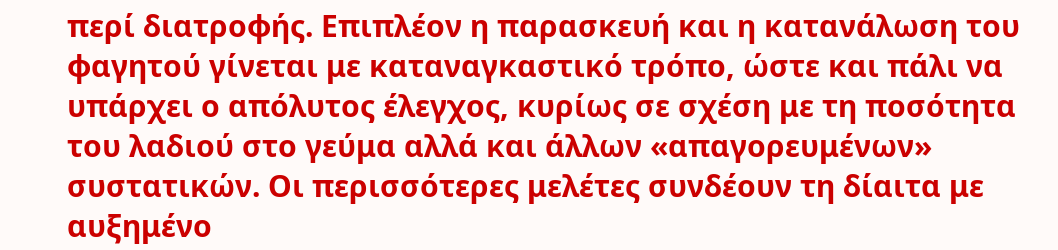περί διατροφής. Επιπλέον η παρασκευή και η κατανάλωση του φαγητού γίνεται με καταναγκαστικό τρόπο, ώστε και πάλι να υπάρχει ο απόλυτος έλεγχος, κυρίως σε σχέση με τη ποσότητα του λαδιού στο γεύμα αλλά και άλλων «απαγορευμένων» συστατικών. Οι περισσότερες μελέτες συνδέουν τη δίαιτα με αυξημένο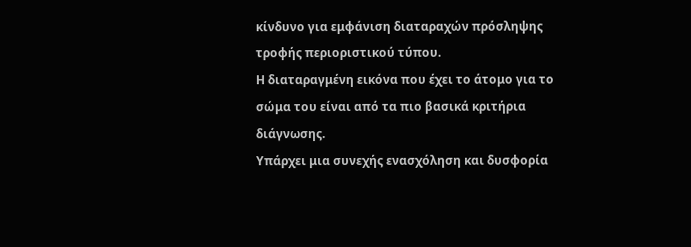κίνδυνο για εμφάνιση διαταραχών πρόσληψης τροφής περιοριστικού τύπου.
Η διαταραγμένη εικόνα που έχει το άτομο για το σώμα του είναι από τα πιο βασικά κριτήρια διάγνωσης.
Υπάρχει μια συνεχής ενασχόληση και δυσφορία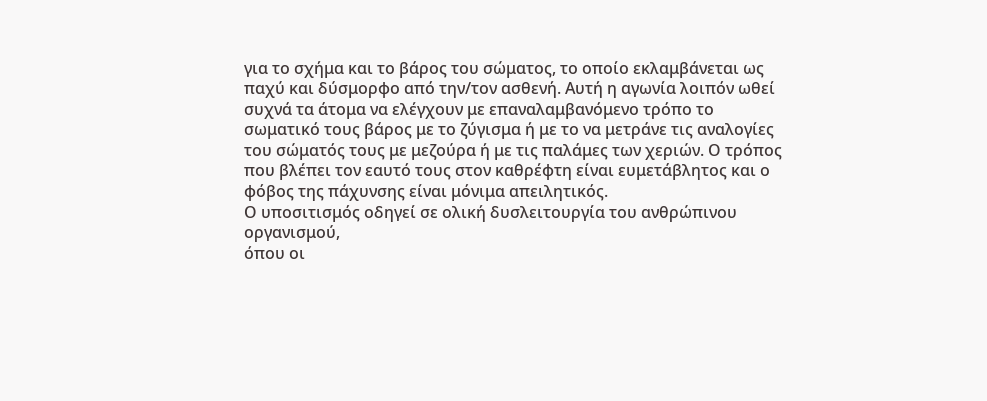για το σχήμα και το βάρος του σώματος, το οποίο εκλαμβάνεται ως παχύ και δύσμορφο από την/τον ασθενή. Αυτή η αγωνία λοιπόν ωθεί συχνά τα άτομα να ελέγχουν με επαναλαμβανόμενο τρόπο το σωματικό τους βάρος με το ζύγισμα ή με το να μετράνε τις αναλογίες του σώματός τους με μεζούρα ή με τις παλάμες των χεριών. Ο τρόπος που βλέπει τον εαυτό τους στον καθρέφτη είναι ευμετάβλητος και ο φόβος της πάχυνσης είναι μόνιμα απειλητικός.
Ο υποσιτισμός οδηγεί σε ολική δυσλειτουργία του ανθρώπινου οργανισμού,
όπου οι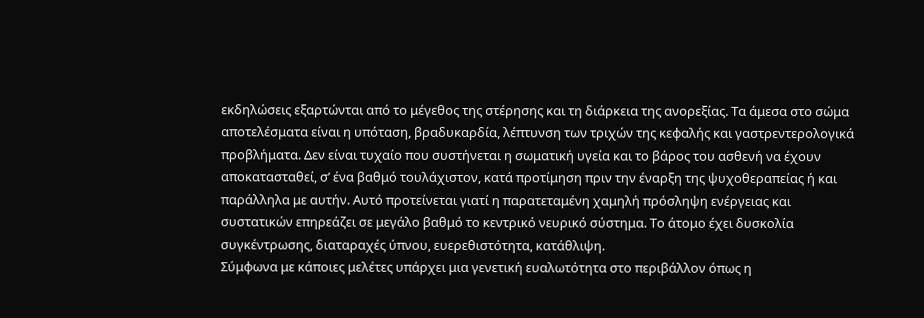εκδηλώσεις εξαρτώνται από το μέγεθος της στέρησης και τη διάρκεια της ανορεξίας. Τα άμεσα στο σώμα αποτελέσματα είναι η υπόταση, βραδυκαρδία, λέπτυνση των τριχών της κεφαλής και γαστρεντερολογικά προβλήματα. Δεν είναι τυχαίο που συστήνεται η σωματική υγεία και το βάρος του ασθενή να έχουν αποκατασταθεί, σ’ ένα βαθμό τουλάχιστον, κατά προτίμηση πριν την έναρξη της ψυχοθεραπείας ή και παράλληλα με αυτήν. Αυτό προτείνεται γιατί η παρατεταμένη χαμηλή πρόσληψη ενέργειας και συστατικών επηρεάζει σε μεγάλο βαθμό το κεντρικό νευρικό σύστημα. Το άτομο έχει δυσκολία συγκέντρωσης, διαταραχές ύπνου, ευερεθιστότητα, κατάθλιψη.
Σύμφωνα με κάποιες μελέτες υπάρχει μια γενετική ευαλωτότητα στο περιβάλλον όπως η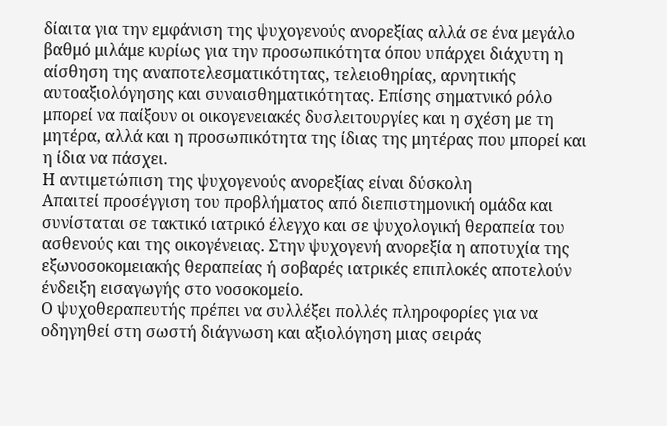δίαιτα για την εμφάνιση της ψυχογενούς ανορεξίας αλλά σε ένα μεγάλο βαθμό μιλάμε κυρίως για την προσωπικότητα όπου υπάρχει διάχυτη η αίσθηση της αναποτελεσματικότητας, τελειοθηρίας, αρνητικής αυτοαξιολόγησης και συναισθηματικότητας. Επίσης σηματνικό ρόλο μπορεί να παίξουν οι οικογενειακές δυσλειτουργίες και η σχέση με τη μητέρα, αλλά και η προσωπικότητα της ίδιας της μητέρας που μπορεί και η ίδια να πάσχει.
Η αντιμετώπιση της ψυχογενούς ανορεξίας είναι δύσκολη
Απαιτεί προσέγγιση του προβλήματος από διεπιστημονική ομάδα και συνίσταται σε τακτικό ιατρικό έλεγχο και σε ψυχολογική θεραπεία του ασθενούς και της οικογένειας. Στην ψυχογενή ανορεξία η αποτυχία της εξωνοσοκομειακής θεραπείας ή σοβαρές ιατρικές επιπλοκές αποτελούν ένδειξη εισαγωγής στο νοσοκομείο.
Ο ψυχοθεραπευτής πρέπει να συλλέξει πολλές πληροφορίες για να οδηγηθεί στη σωστή διάγνωση και αξιολόγηση μιας σειράς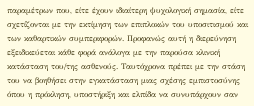παραμέτρων που, είτε έχουν ιδιαίτερη ψυχολογική σημασία, είτε σχετίζονται με την εκτίμηση των επιπλοκών του υποσιτισμού και των καθαρτικών συμπεριφορών. Προφανώς αυτή η διερεύνηση εξειδικεύεται κάθε φορά ανάλογα με την παρούσα κλινική κατάσταση του/της ασθενούς. Ταυτόχρονα πρέπει με την στάση του να βοηθήσει στην εγκατάσταση μιας σχέσης εμπιστοσύνης όπου η πρόκληση, υποστήριξη και ελπίδα να συνυπάρχουν σαν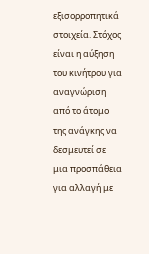εξισορροπητικά στοιχεία. Στόχος είναι η αύξηση του κινήτρου για αναγνώριση από το άτομο της ανάγκης να δεσμευτεί σε μια προσπάθεια για αλλαγή με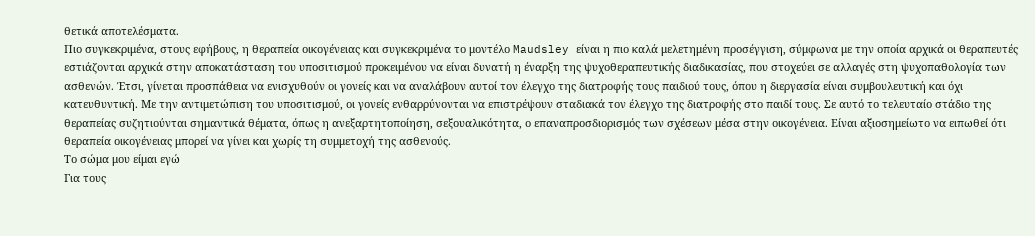θετικά αποτελέσματα.
Πιο συγκεκριμένα, στους εφήβους, η θεραπεία οικογένειας και συγκεκριμένα το μοντέλο Maudsley είναι η πιο καλά μελετημένη προσέγγιση, σύμφωνα με την οποία αρχικά οι θεραπευτές εστιάζονται αρχικά στην αποκατάσταση του υποσιτισμού προκειμένου να είναι δυνατή η έναρξη της ψυχοθεραπευτικής διαδικασίας, που στοχεύει σε αλλαγές στη ψυχοπαθολογία των ασθενών. Έτσι, γίνεται προσπάθεια να ενισχυθούν οι γονείς και να αναλάβουν αυτοί τον έλεγχο της διατροφής τους παιδιού τους, όπου η διεργασία είναι συμβουλευτική και όχι κατευθυντική. Με την αντιμετώπιση του υποσιτισμού, οι γονείς ενθαρρύνονται να επιστρέψουν σταδιακά τον έλεγχο της διατροφής στο παιδί τους. Σε αυτό το τελευταίο στάδιο της θεραπείας συζητιούνται σημαντικά θέματα, όπως η ανεξαρτητοποίηση, σεξουαλικότητα, ο επαναπροσδιορισμός των σχέσεων μέσα στην οικογένεια. Είναι αξιοσημείωτο να ειπωθεί ότι θεραπεία οικογένειας μπορεί να γίνει και χωρίς τη συμμετοχή της ασθενούς.
Το σώμα μου είμαι εγώ
Για τους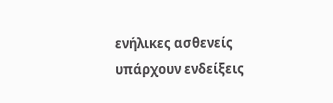ενήλικες ασθενείς υπάρχουν ενδείξεις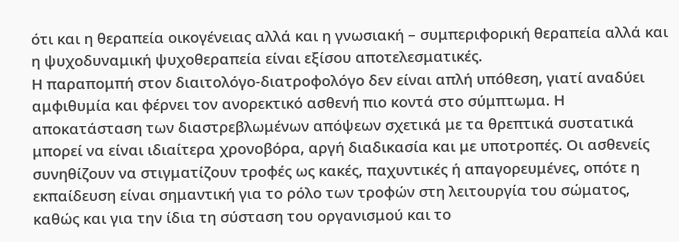ότι και η θεραπεία οικογένειας αλλά και η γνωσιακή – συμπεριφορική θεραπεία αλλά και η ψυχοδυναμική ψυχοθεραπεία είναι εξίσου αποτελεσματικές.
Η παραπομπή στον διαιτολόγο-διατροφολόγο δεν είναι απλή υπόθεση, γιατί αναδύει αμφιθυμία και φέρνει τον ανορεκτικό ασθενή πιο κοντά στο σύμπτωμα. Η αποκατάσταση των διαστρεβλωμένων απόψεων σχετικά με τα θρεπτικά συστατικά μπορεί να είναι ιδιαίτερα χρονοβόρα, αργή διαδικασία και με υποτροπές. Οι ασθενείς συνηθίζουν να στιγματίζουν τροφές ως κακές, παχυντικές ή απαγορευμένες, οπότε η εκπαίδευση είναι σημαντική για το ρόλο των τροφών στη λειτουργία του σώματος, καθώς και για την ίδια τη σύσταση του οργανισμού και το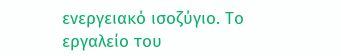ενεργειακό ισοζύγιο. Το εργαλείο του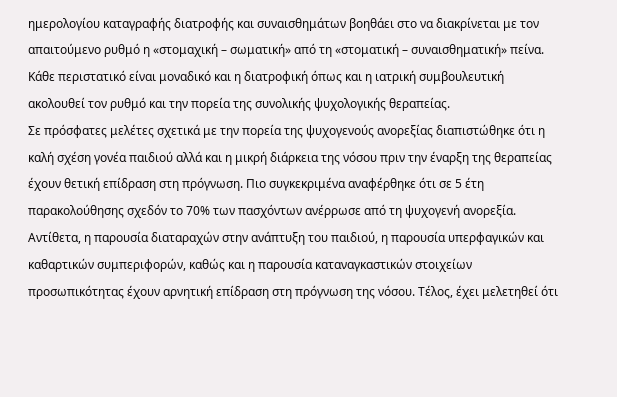ημερολογίου καταγραφής διατροφής και συναισθημάτων βοηθάει στο να διακρίνεται με τον απαιτούμενο ρυθμό η «στομαχική – σωματική» από τη «στοματική – συναισθηματική» πείνα. Κάθε περιστατικό είναι μοναδικό και η διατροφική όπως και η ιατρική συμβουλευτική ακολουθεί τον ρυθμό και την πορεία της συνολικής ψυχολογικής θεραπείας.
Σε πρόσφατες μελέτες σχετικά με την πορεία της ψυχογενούς ανορεξίας διαπιστώθηκε ότι η καλή σχέση γονέα παιδιού αλλά και η μικρή διάρκεια της νόσου πριν την έναρξη της θεραπείας έχουν θετική επίδραση στη πρόγνωση. Πιο συγκεκριμένα αναφέρθηκε ότι σε 5 έτη παρακολούθησης σχεδόν το 70% των πασχόντων ανέρρωσε από τη ψυχογενή ανορεξία. Αντίθετα, η παρουσία διαταραχών στην ανάπτυξη του παιδιού, η παρουσία υπερφαγικών και καθαρτικών συμπεριφορών, καθώς και η παρουσία καταναγκαστικών στοιχείων προσωπικότητας έχουν αρνητική επίδραση στη πρόγνωση της νόσου. Τέλος, έχει μελετηθεί ότι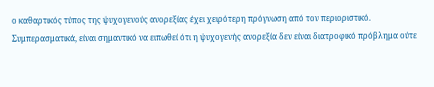ο καθαρτικός τύπος της ψυχογενούς ανορεξίας έχει χειρότερη πρόγνωση από τον περιοριστικό.
Συμπερασματικά, είναι σημαντικό να ειπωθεί ότι η ψυχογενής ανορεξία δεν είναι διατροφικό πρόβλημα ούτε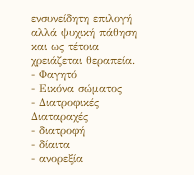ενσυνείδητη επιλογή αλλά ψυχική πάθηση και ως τέτοια χρειάζεται θεραπεία.
- Φαγητό
- Εικόνα σώματος
- Διατροφικές Διαταραχές
- διατροφή
- δίαιτα
- ανορεξία